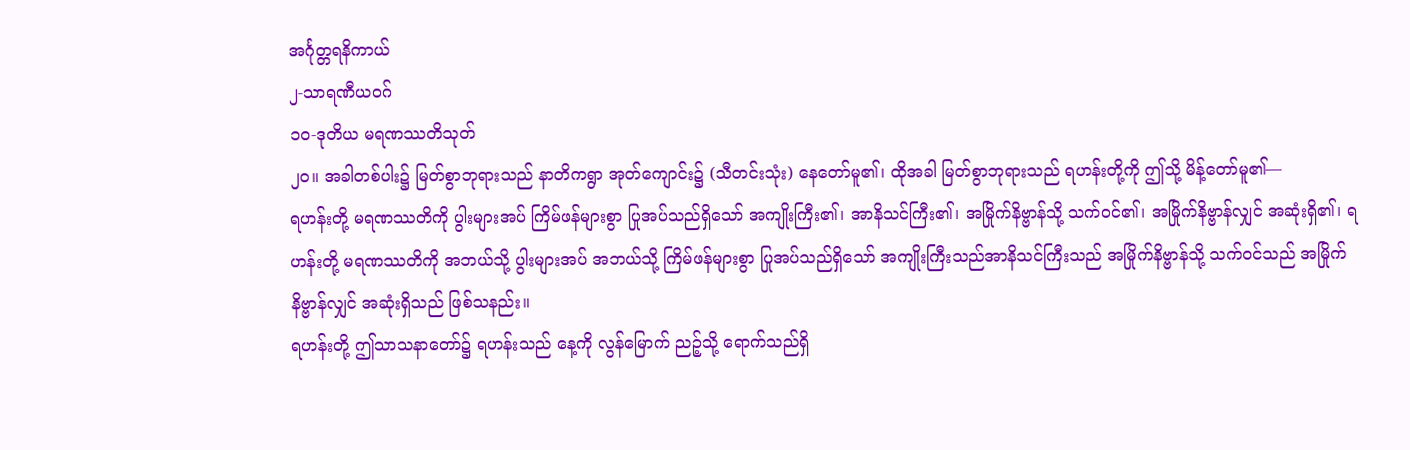အင်္ဂုတ္တရနိကာယ်
၂-သာရဏီယဝဂ်
၁ဝ-ဒုတိယ မရဏဿတိသုတ်
၂ဝ။ အခါတစ်ပါး၌ မြတ်စွာဘုရားသည် နာတိကရွာ အုတ်ကျောင်း၌ (သီတင်းသုံး) နေတော်မူ၏၊ ထိုအခါ မြတ်စွာဘုရားသည် ရဟန်းတို့ကို ဤသို့ မိန့်တော်မူ၏—
ရဟန်းတို့ မရဏဿတိကို ပွါးများအပ် ကြိမ်ဖန်များစွာ ပြုအပ်သည်ရှိသော် အကျိုးကြီး၏၊ အာနိသင်ကြီး၏၊ အမြိုက်နိဗ္ဗာန်သို့ သက်ဝင်၏၊ အမြိုက်နိဗ္ဗာန်လျှင် အဆုံးရှိ၏၊ ရဟန်းတို့ မရဏဿတိကို အဘယ်သို့ ပွါးများအပ် အဘယ်သို့ ကြိမ်ဖန်များစွာ ပြုအပ်သည်ရှိသော် အကျိုးကြီးသည်အာနိသင်ကြီးသည် အမြိုက်နိဗ္ဗာန်သို့ သက်ဝင်သည် အမြိုက်နိဗ္ဗာန်လျှင် အဆုံးရှိသည် ဖြစ်သနည်း။
ရဟန်းတို့ ဤသာသနာတော်၌ ရဟန်းသည် နေ့ကို လွန်မြောက် ညဉ့်သို့ ရောက်သည်ရှိ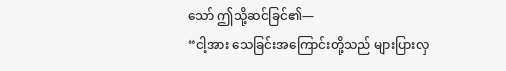သော် ဤသို့ဆင်ခြင်၏—
“ငါ့အား သေခြင်းအကြောင်းတို့သည် များပြားလှ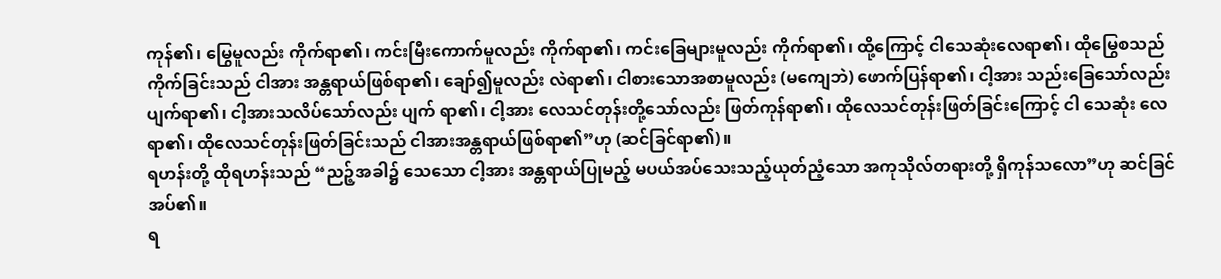ကုန်၏၊ မြွေမူလည်း ကိုက်ရာ၏၊ ကင်းမြီးကောက်မူလည်း ကိုက်ရာ၏၊ ကင်းခြေများမူလည်း ကိုက်ရာ၏၊ ထို့ကြောင့် ငါသေဆုံးလေရာ၏၊ ထိုမြွေစသည် ကိုက်ခြင်းသည် ငါအား အန္တရာယ်ဖြစ်ရာ၏၊ ချော်၍မူလည်း လဲရာ၏၊ ငါစားသောအစာမူလည်း (မကျေဘဲ) ဖောက်ပြန်ရာ၏၊ ငါ့အား သည်းခြေသော်လည်း ပျက်ရာ၏၊ ငါ့အားသလိပ်သော်လည်း ပျက် ရာ၏၊ ငါ့အား လေသင်တုန်းတို့သော်လည်း ဖြတ်ကုန်ရာ၏၊ ထိုလေသင်တုန်းဖြတ်ခြင်းကြောင့် ငါ သေဆုံး လေရာ၏၊ ထိုလေသင်တုန်းဖြတ်ခြင်းသည် ငါအားအန္တရာယ်ဖြစ်ရာ၏”ဟု (ဆင်ခြင်ရာ၏)။
ရဟန်းတို့ ထိုရဟန်းသည် “ညဉ့်အခါ၌ သေသော ငါ့အား အန္တရာယ်ပြုမည့် မပယ်အပ်သေးသည့်ယုတ်ညံ့သော အကုသိုလ်တရားတို့ ရှိကုန်သလော”ဟု ဆင်ခြင်အပ်၏။
ရ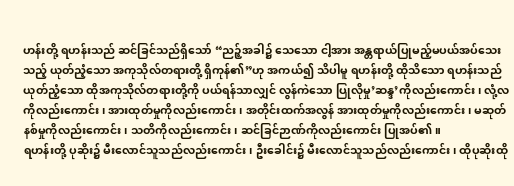ဟန်းတို့ ရဟန်းသည် ဆင်ခြင်သည်ရှိသော် “ညဉ့်အခါ၌ သေသော ငါ့အား အန္တရာယ်ပြုမည့်မပယ်အပ်သေးသည့် ယုတ်ညံ့သော အကုသိုလ်တရားတို့ ရှိကုန်၏”ဟု အကယ်၍ သိပါမူ ရဟန်းတို့ ထိုသိသော ရဟန်းသည် ယုတ်ညံ့သော ထိုအကုသိုလ်တရားတို့ကို ပယ်ရန်သာလျှင် လွန်ကဲသော ပြုလိုမှု’ဆန္ဒ’ကိုလည်းကောင်း၊ လုံ့လကိုလည်းကောင်း၊ အားထုတ်မှုကိုလည်းကောင်း၊ အတိုင်းထက်အလွန် အားထုတ်မှုကိုလည်းကောင်း၊ မဆုတ်နစ်မှုကိုလည်းကောင်း၊ သတိကိုလည်းကောင်း၊ ဆင်ခြင်ဉာဏ်ကိုလည်းကောင်း ပြုအပ်၏။
ရဟန်းတို့ ပုဆိုး၌ မီးလောင်သူသည်လည်းကောင်း၊ ဦးခေါင်း၌ မီးလောင်သူသည်လည်းကောင်း၊ ထိုပုဆိုးထို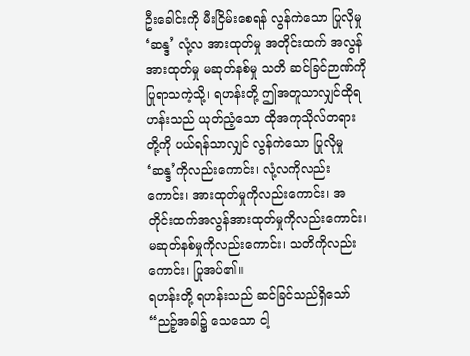ဦးခေါင်းကို မီးငြိမ်းစေရန် လွန်ကဲသော ပြုလိုမှု ‘ဆန္ဒ’ လုံ့လ အားထုတ်မှု အတိုင်းထက် အလွန်အားထုတ်မှု မဆုတ်နစ်မှု သတိ ဆင်ခြင်ဉာဏ်ကို ပြုရာသကဲ့သို့၊ ရဟန်းတို့ ဤအတူသာလျှင်ထိုရဟန်းသည် ယုတ်ညံ့သော ထိုအကုသိုလ်တရားတို့ကို ပယ်ရန်သာလျှင် လွန်ကဲသော ပြုလိုမှု ‘ဆန္ဒ’ကိုလည်းကောင်း၊ လုံ့လကိုလည်းကောင်း၊ အားထုတ်မှုကိုလည်းကောင်း၊ အတိုင်းထက်အလွန်အားထုတ်မှုကိုလည်းကောင်း၊ မဆုတ်နစ်မှုကိုလည်းကောင်း၊ သတိကိုလည်းကောင်း၊ ပြုအပ်၏။
ရဟန်းတို့ ရဟန်းသည် ဆင်ခြင်သည်ရှိသော် “ညဉ့်အခါ၌ သေသော ငါ့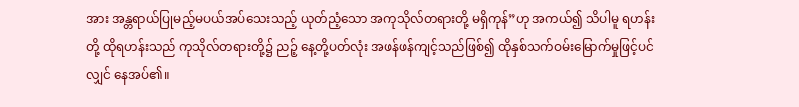အား အန္တရာယ်ပြုမည့်မပယ်အပ်သေးသည့် ယုတ်ညံ့သော အကုသိုလ်တရားတို့ မရှိကုန်”ဟု အကယ်၍ သိပါမူ ရဟန်းတို့ ထိုရဟန်းသည် ကုသိုလ်တရားတို့၌ ညဉ့် နေ့တို့ပတ်လုံး အဖန်ဖန်ကျင့်သည်ဖြစ်၍ ထိုနှစ်သက်ဝမ်းမြောက်မှုဖြင့်ပင်လျှင် နေအပ်၏။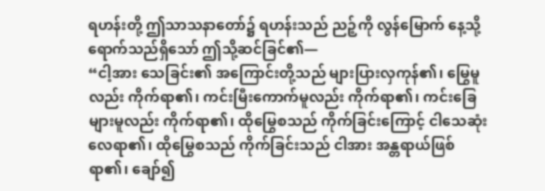ရဟန်းတို့ ဤသာသနာတော်၌ ရဟန်းသည် ညဉ့်ကို လွန်မြောက် နေ့သို့ ရောက်သည်ရှိသော် ဤသို့ဆင်ခြင်၏—
“ငါ့အား သေခြင်း၏ အကြောင်းတို့သည် များပြားလှကုန်၏၊ မြွေမူလည်း ကိုက်ရာ၏၊ ကင်းမြီးကောက်မူလည်း ကိုက်ရာ၏၊ ကင်းခြေများမူလည်း ကိုက်ရာ၏၊ ထိုမြွေစသည် ကိုက်ခြင်းကြောင့် ငါသေဆုံးလေရာ၏၊ ထိုမြွေစသည် ကိုက်ခြင်းသည် ငါအား အန္တရာယ်ဖြစ်ရာ၏၊ ချော်၍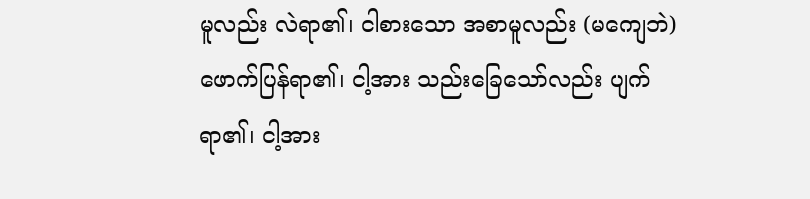မူလည်း လဲရာ၏၊ ငါစားသော အစာမူလည်း (မကျေဘဲ) ဖောက်ပြန်ရာ၏၊ ငါ့အား သည်းခြေသော်လည်း ပျက်ရာ၏၊ ငါ့အား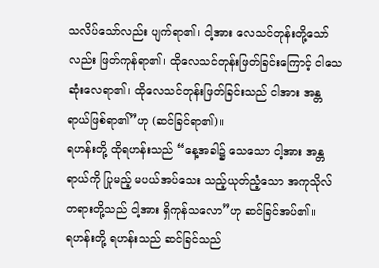သလိပ်သော်လည်း ပျက်ရာ၏၊ ငါ့အား လေသင်တုန်းတို့သော်လည်း ဖြတ်ကုန်ရာ၏၊ ထိုလေသင်တုန်းဖြတ်ခြင်းကြောင့် ငါသေဆုံးလေရာ၏၊ ထိုလေသင်တုန်းဖြတ်ခြင်းသည် ငါအား အန္တရာယ်ဖြစ်ရာ၏”ဟု (ဆင်ခြင်ရာ၏)။
ရဟန်းတို့ ထိုရဟန်းသည် “နေ့အခါ၌ သေသော ငါ့အား အန္တရာယ်ကို ပြုမည့် မပယ်အပ်သေး သည့်ယုတ်ညံ့သော အကုသိုလ်တရားတို့သည် ငါ့အား ရှိကုန်သလော”ဟု ဆင်ခြင်အပ်၏။
ရဟန်းတို့ ရဟန်းသည် ဆင်ခြင်သည်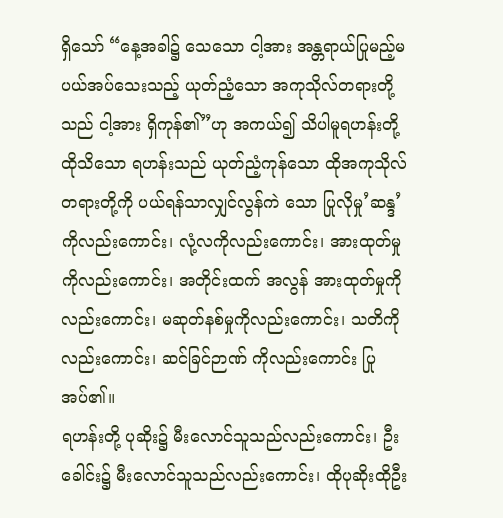ရှိသော် “နေ့အခါ၌ သေသော ငါ့အား အန္တရာယ်ပြုမည့်မပယ်အပ်သေးသည့် ယုတ်ညံ့သော အကုသိုလ်တရားတို့သည် ငါ့အား ရှိကုန်၏”ဟု အကယ်၍ သိပါမူရဟန်းတို့ ထိုသိသော ရဟန်းသည် ယုတ်ညံ့ကုန်သော ထိုအကုသိုလ်တရားတို့ကို ပယ်ရန်သာလျှင်လွန်ကဲ သော ပြုလိုမှု’ဆန္ဒ’ကိုလည်းကောင်း၊ လုံ့လကိုလည်းကောင်း၊ အားထုတ်မှုကိုလည်းကောင်း၊ အတိုင်းထက် အလွန် အားထုတ်မှုကိုလည်းကောင်း၊ မဆုတ်နစ်မှုကိုလည်းကောင်း၊ သတိကိုလည်းကောင်း၊ ဆင်ခြင်ဉာဏ် ကိုလည်းကောင်း ပြုအပ်၏။
ရဟန်းတို့ ပုဆိုး၌ မီးလောင်သူသည်လည်းကောင်း၊ ဦးခေါင်း၌ မီးလောင်သူသည်လည်းကောင်း၊ ထိုပုဆိုးထိုဦး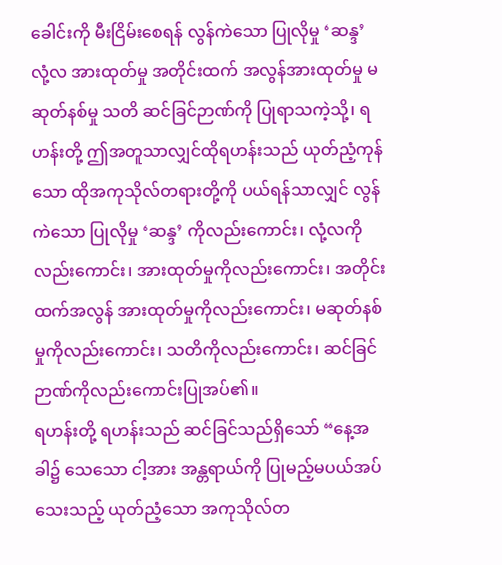ခေါင်းကို မီးငြိမ်းစေရန် လွန်ကဲသော ပြုလိုမှု ‘ဆန္ဒ’ လုံ့လ အားထုတ်မှု အတိုင်းထက် အလွန်အားထုတ်မှု မဆုတ်နစ်မှု သတိ ဆင်ခြင်ဉာဏ်ကို ပြုရာသကဲ့သို့၊ ရဟန်းတို့ ဤအတူသာလျှင်ထိုရဟန်းသည် ယုတ်ညံ့ကုန်သော ထိုအကုသိုလ်တရားတို့ကို ပယ်ရန်သာလျှင် လွန်ကဲသော ပြုလိုမှု ‘ဆန္ဒ’ ကိုလည်းကောင်း၊ လုံ့လကိုလည်းကောင်း၊ အားထုတ်မှုကိုလည်းကောင်း၊ အတိုင်းထက်အလွန် အားထုတ်မှုကိုလည်းကောင်း၊ မဆုတ်နစ်မှုကိုလည်းကောင်း၊ သတိကိုလည်းကောင်း၊ ဆင်ခြင်ဉာဏ်ကိုလည်းကောင်းပြုအပ်၏။
ရဟန်းတို့ ရဟန်းသည် ဆင်ခြင်သည်ရှိသော် “နေ့အခါ၌ သေသော ငါ့အား အန္တရာယ်ကို ပြုမည့်မပယ်အပ်သေးသည့် ယုတ်ညံ့သော အကုသိုလ်တ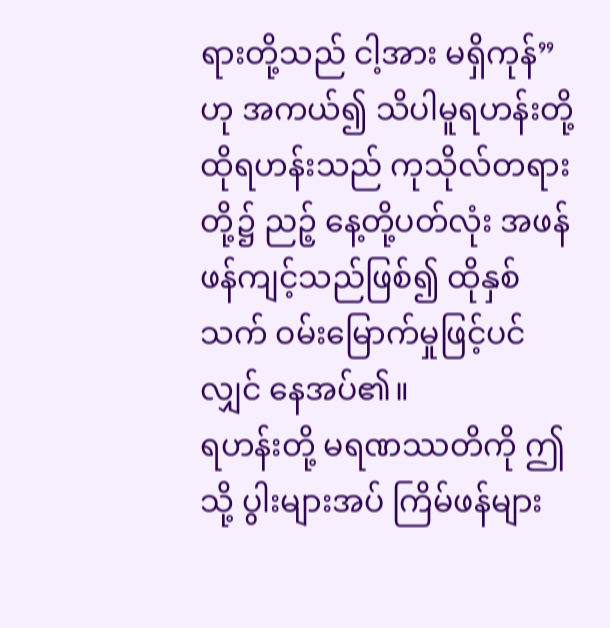ရားတို့သည် ငါ့အား မရှိကုန်”ဟု အကယ်၍ သိပါမူရဟန်းတို့ ထိုရဟန်းသည် ကုသိုလ်တရားတို့၌ ညဉ့် နေ့တို့ပတ်လုံး အဖန်ဖန်ကျင့်သည်ဖြစ်၍ ထိုနှစ်သက် ဝမ်းမြောက်မှုဖြင့်ပင်လျှင် နေအပ်၏။
ရဟန်းတို့ မရဏဿတိကို ဤသို့ ပွါးများအပ် ကြိမ်ဖန်များ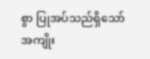စွာ ပြုအပ်သည်ရှိသော် အကျိုး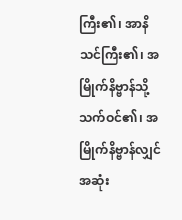ကြီး၏၊ အာနိသင်ကြီး၏၊ အမြိုက်နိဗ္ဗာန်သို့ သက်ဝင်၏၊ အမြိုက်နိဗ္ဗာန်လျှင် အဆုံး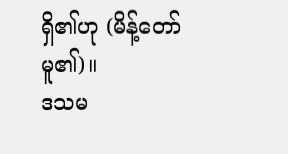ရှိ၏ဟု (မိန့်တော်မူ၏)။
ဒသမ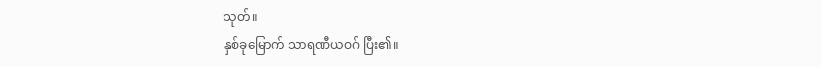သုတ်။
နှစ်ခုမြောက် သာရဏီယဝဂ် ပြီး၏။